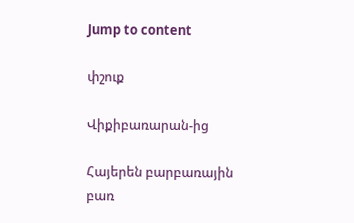Jump to content

փշուք

Վիքիբառարան-ից

Հայերեն բարբառային բառ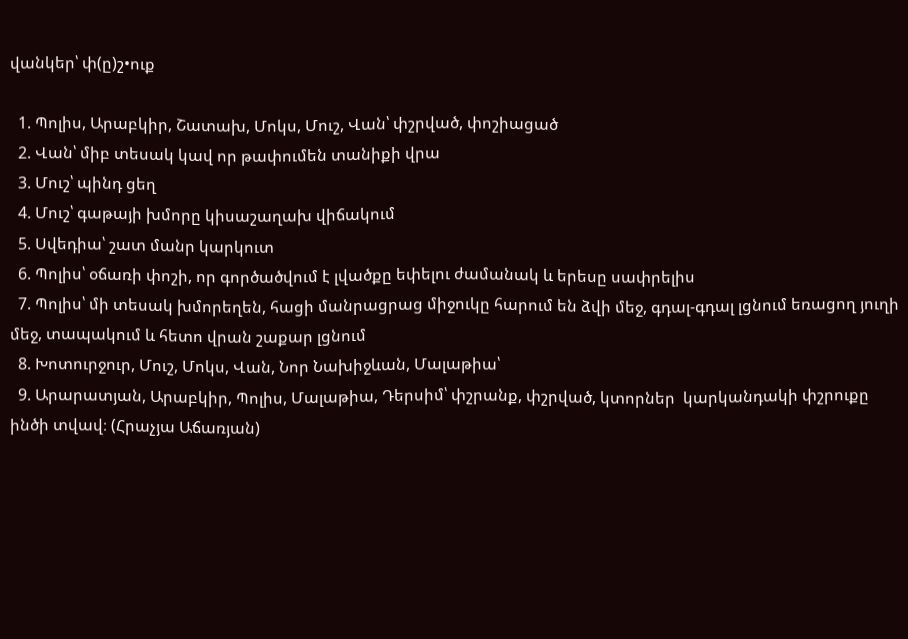վանկեր՝ փ(ը)շ•ուք

  1. Պոլիս, Արաբկիր, Շատախ, Մոկս, Մուշ, Վան՝ փշրված, փոշիացած
  2. Վան՝ միբ տեսակ կավ որ թափումեն տանիքի վրա
  3. Մուշ՝ պինդ ցեղ
  4. Մուշ՝ գաթայի խմորը կիսաշաղախ վիճակում
  5. Սվեդիա՝ շատ մանր կարկուտ
  6. Պոլիս՝ օճառի փոշի, որ գործածվում է լվածքը եփելու ժամանակ և երեսը սափրելիս
  7. Պոլիս՝ մի տեսակ խմորեղեն, հացի մանրացրաց միջուկը հարում են ձվի մեջ, գդալ-գդալ լցնում եռացող յուղի մեջ, տապակում և հետո վրան շաքար լցնում
  8. Խոտուրջուր, Մուշ, Մոկս, Վան, Նոր Նախիջևան, Մալաթիա՝
  9. Արարատյան, Արաբկիր, Պոլիս, Մալաթիա, Դերսիմ՝ փշրանք, փշրված, կտորներ  կարկանդակի փշրուքը ինծի տվավ։ (Հրաչյա Աճառյան)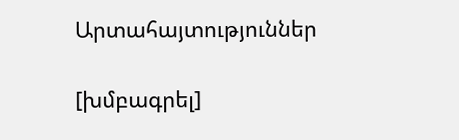Արտահայտություններ

[խմբագրել]